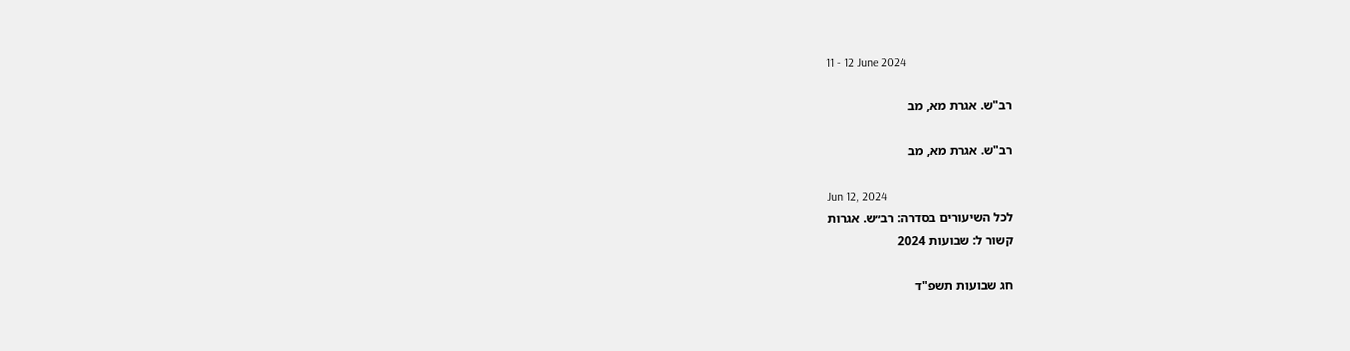11 - 12 June 2024

רב"ש. אגרת מא, מב

רב"ש. אגרת מא, מב

Jun 12, 2024
לכל השיעורים בסדרה: רב״ש. אגרות
קשור ל: שבועות 2024

חג שבועות תשפ"ד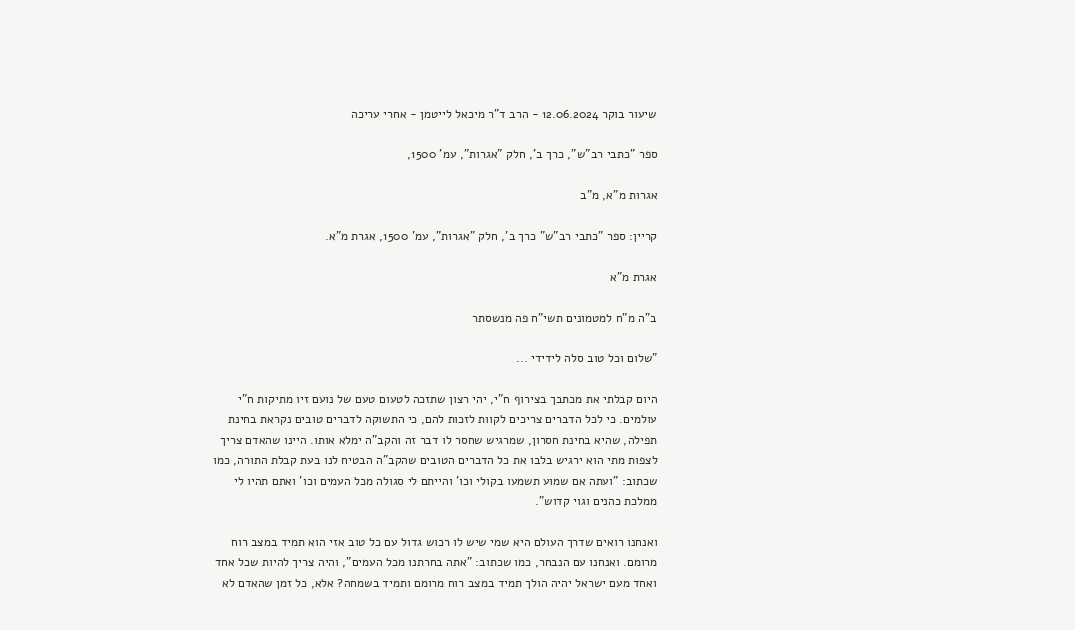שיעור בוקר 12.06.2024 - הרב ד"ר מיכאל לייטמן - אחרי עריכה

ספר "כתבי רב"ש", כרך ב', חלק "אגרות", עמ' 1500,

אגרות מ"א, מ"ב

קריין: ספר "כתבי רב"ש" כרך ב', חלק "אגרות", עמ' 1500, אגרת מ"א.

אגרת מ"א

ב"ה מ"ח למטמונים תשי"ח פה מנשסתר

"שלום וכל טוב סלה לידידי ...

היום קבלתי את מכתבך בצירוף ח"י, יהי רצון שתזכה לטעום טעם של נועם זיו מתיקות ח"י עולמים. כי לכל הדברים צריכים לקוות לזכות להם, כי התשוקה לדברים טובים נקראת בחינת תפילה, שהיא בחינת חסרון, שמרגיש שחסר לו דבר זה והקב"ה ימלא אותו. היינו שהאדם צריך לצפות מתי הוא ירגיש בלבו את כל הדברים הטובים שהקב"ה הבטיח לנו בעת קבלת התורה, כמו שכתוב: "ועתה אם שמוע תשמעו בקולי וכו' והייתם לי סגולה מכל העמים וכו' ואתם תהיו לי ממלכת כהנים וגוי קדוש".

ואנחנו רואים שדרך העולם היא שמי שיש לו רכוש גדול עם כל טוב אזי הוא תמיד במצב רוח מרומם. ואנחנו עם הנבחר, כמו שכתוב: "אתה בחרתנו מכל העמים", והיה צריך להיות שכל אחד ואחד מעם ישראל יהיה הולך תמיד במצב רוח מרומם ותמיד בשמחה? אלא, כל זמן שהאדם לא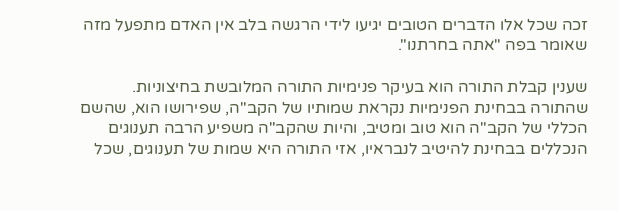זכה שכל אלו הדברים הטובים יגיעו לידי הרגשה בלב אין האדם מתפעל מזה שאומר בפה "אתה בחרתנו".

שענין קבלת התורה הוא בעיקר פנימיות התורה המלובשת בחיצוניות. שהתורה בבחינת הפנימיות נקראת שמותיו של הקב"ה, שפירושו הוא, שהשם הכללי של הקב"ה הוא טוב ומטיב, והיות שהקב"ה משפיע הרבה תענוגים הנכללים בבחינת להיטיב לנבראיו, אזי התורה היא שמות של תענוגים, שכל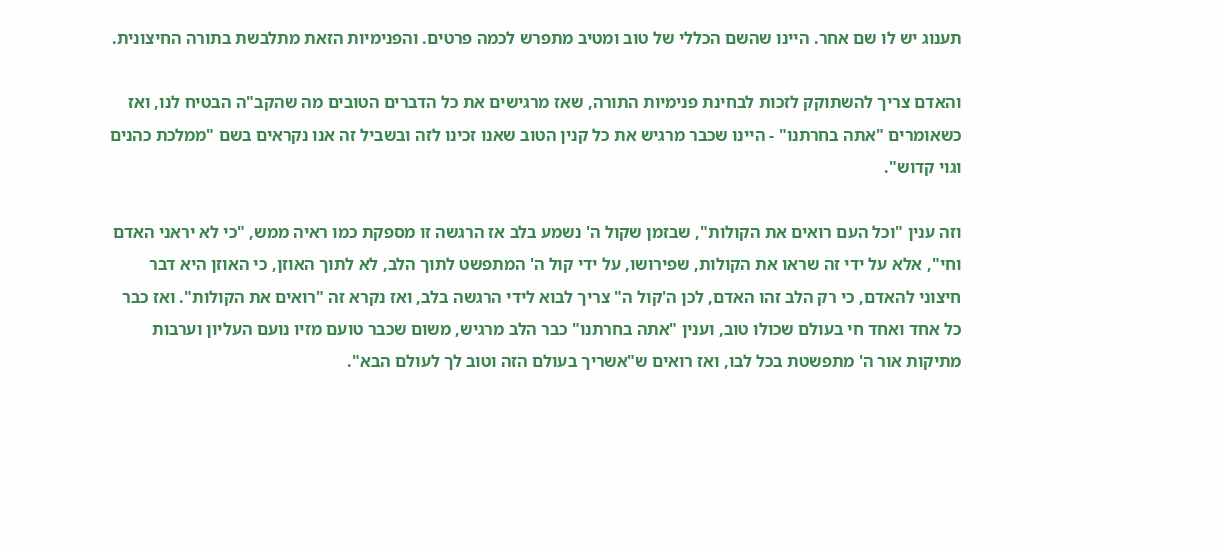תענוג יש לו שם אחר. היינו שהשם הכללי של טוב ומטיב מתפרש לכמה פרטים. והפנימיות הזאת מתלבשת בתורה החיצונית.

והאדם צריך להשתוקק לזכות לבחינת פנימיות התורה, שאז מרגישים את כל הדברים הטובים מה שהקב"ה הבטיח לנו, ואז כשאומרים "אתה בחרתנו" - היינו שכבר מרגיש את כל קנין הטוב שאנו זכינו לזה ובשביל זה אנו נקראים בשם "ממלכת כהנים וגוי קדוש".

וזה ענין "וכל העם רואים את הקולות", שבזמן שקול ה' נשמע בלב אז הרגשה זו מספקת כמו ראיה ממש, "כי לא יראני האדם וחי", אלא על ידי זה שראו את הקולות, שפירושו, על ידי קול ה' המתפשט לתוך הלב, לא לתוך האוזן, כי האוזן היא דבר חיצוני להאדם, כי רק הלב זהו האדם, לכן ה'קול ה" צריך לבוא לידי הרגשה בלב, ואז נקרא זה "רואים את הקולות". ואז כבר כל אחד ואחד חי בעולם שכולו טוב, וענין "אתה בחרתנו" כבר הלב מרגיש, משום שכבר טועם מזיו נועם העליון וערבות מתיקות אור ה' מתפשטת בכל לבו, ואז רואים ש"אשריך בעולם הזה וטוב לך לעולם הבא".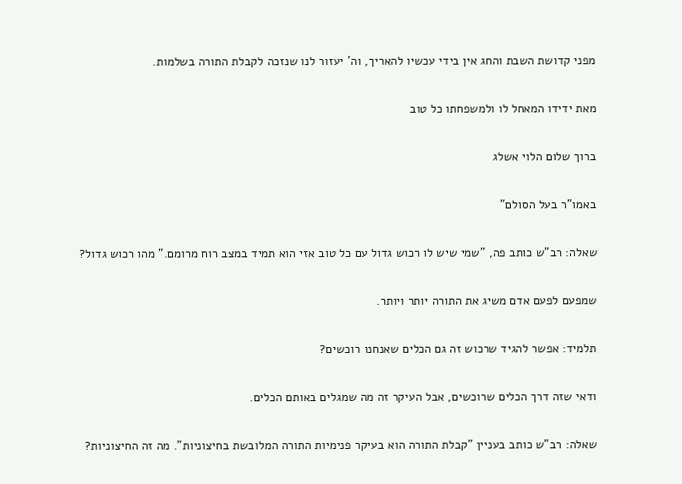מפני קדושת השבת והחג אין בידי עכשיו להאריך, וה' יעזור לנו שנזכה לקבלת התורה בשלמות.

מאת ידידו המאחל לו ולמשפחתו כל טוב

ברוך שלום הלוי אשלג

באמו"ר בעל הסולם"

שאלה: רב"ש כותב פה, "שמי שיש לו רכוש גדול עם כל טוב אזי הוא תמיד במצב רוח מרומם." מהו רכוש גדול?

שמפעם לפעם אדם משיג את התורה יותר ויותר.

תלמיד: אפשר להגיד שרכוש זה גם הכלים שאנחנו רוכשים?

ודאי שזה דרך הכלים שרוכשים, אבל העיקר זה מה שמגלים באותם הכלים.

שאלה: רב"ש כותב בעניין "קבלת התורה הוא בעיקר פנימיות התורה המלובשת בחיצוניות". מה זה החיצוניות?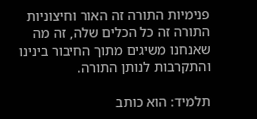פנימיות התורה זה האור וחיצוניות התורה זה כל הכלים שלה, זה מה שאנחנו משיגים מתוך החיבור בינינו והתקרבות לנותן התורה.

תלמיד: הוא כותב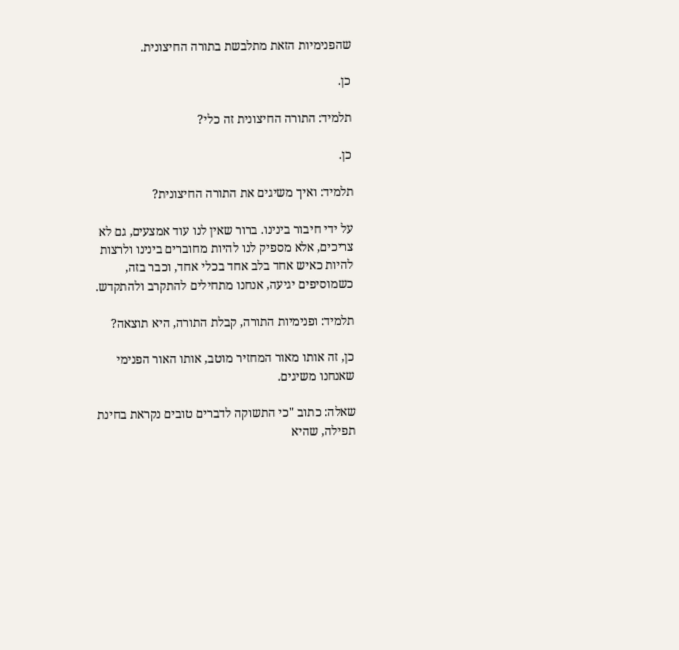שהפנימיות הזאת מתלבשת בתורה החיצונית.

כן.

תלמיד: התורה החיצונית זה כלי?

כן.

תלמיד: ואיך משיגים את התורה החיצונית?

על ידי חיבור בינינו. ברור שאין לנו עוד אמצעים, גם לא צריכים, אלא מספיק לנו להיות מחוברים בינינו ולרצות להיות כאיש אחד בלב אחד בכלי אחד, וכבר בזה, כשמוסיפים יגיעה, אנחנו מתחילים להתקרב ולהתקדש.

תלמיד: ופנימיות התורה, קבלת התורה, היא תוצאה?

כן, זה אותו מאור המחזיר מוטב, אותו האור הפנימי שאנחנו משיגים.

שאלה: כתוב "כי התשוקה לדברים טובים נקראת בחינת תפילה, שהיא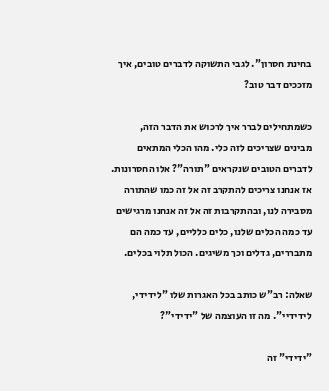בחינת חסרון". לגבי התשוקה לדברים טובים, איך מזככים דבר טוב?

כשמתחילים לברר איך לרכוש את הדבר הזה, מבינים שצריכים לזה כלי. מהו הכלי המתאים לדברים הטובים שנקראים "תורה"? אלו החסרונות. אז אנחנו צריכים להתקרב זה אל זה כמו שהתורה מסבירה לנו, ובהתקרבות זה אל זה אנחנו מרגישים עד כמה הכלים שלנו, כלים כלליים, עד כמה הם מתבררים, גדלים וכך משיגים. הכול תלוי בכלים.

שאלה: רב"ש כותב בכל האגרות שלו "לידידי, לידידיי". מה זו העוצמה של "ידידי"?

"ידידי" זה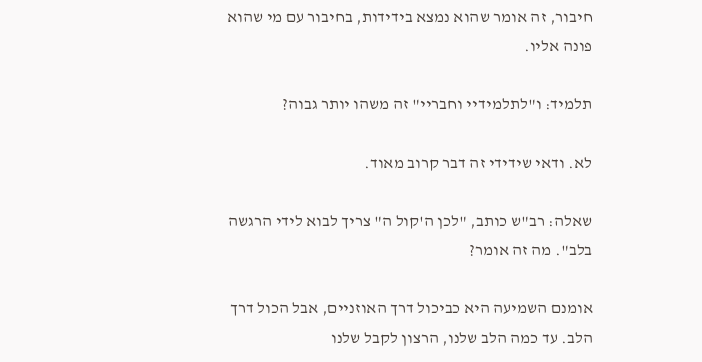חיבור, זה אומר שהוא נמצא בידידות, בחיבור עם מי שהוא פונה אליו.

תלמיד: ו"לתלמידיי וחבריי" זה משהו יותר גבוה?

לא. ודאי שידידי זה דבר קרוב מאוד.

שאלה: רב"ש כותב, "לכן ה'קול ה" צריך לבוא לידי הרגשה בלב". מה זה אומר?

אומנם השמיעה היא כביכול דרך האוזניים, אבל הכול דרך הלב. עד כמה הלב שלנו, הרצון לקבל שלנו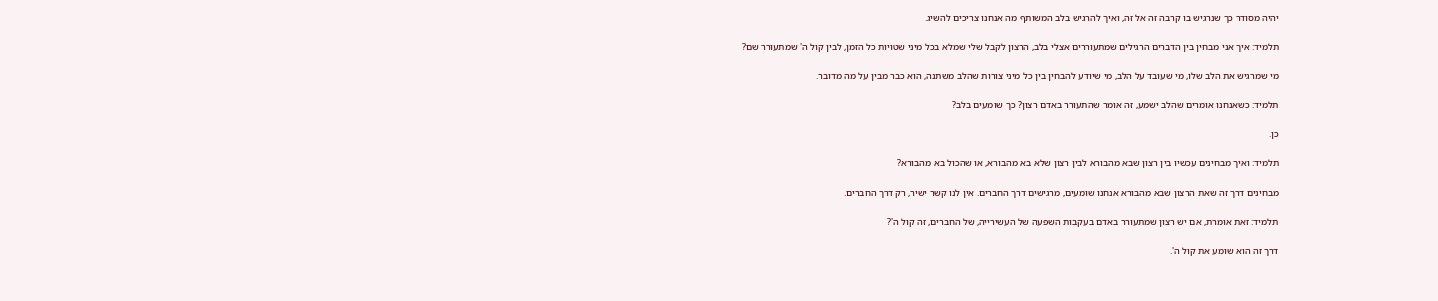יהיה מסודר כך שנרגיש בו קרבה זה אל זה, ואיך להרגיש בלב המשותף מה אנחנו צריכים להשיג.

תלמיד: איך אני מבחין בין הדברים הרגילים שמתעוררים אצלי בלב, הרצון לקבל שלי שמלא בכל מיני שטויות כל הזמן, לבין קול ה' שמתעורר שם?

מי שמרגיש את הלב שלו, מי שעובד על הלב, מי שיודע להבחין בין כל מיני צורות שהלב משתנה, הוא כבר מבין על מה מדובר.

תלמיד: כשאנחנו אומרים שהלב ישמע, זה אומר שהתעורר באדם רצון? כך שומעים בלב?

כן.

תלמיד: ואיך מבחינים עכשיו בין רצון שבא מהבורא לבין רצון שלא בא מהבורא, או שהכול בא מהבורא?

מבחינים דרך זה שאת הרצון שבא מהבורא אנחנו שומעים, מרגישים דרך החברים. אין לנו קשר ישיר, רק דרך החברים.

תלמיד: זאת אומרת, אם יש רצון שמתעורר באדם בעקבות השפעה של העשירייה, של החברים, זה קול ה'?

דרך זה הוא שומע את קול ה'.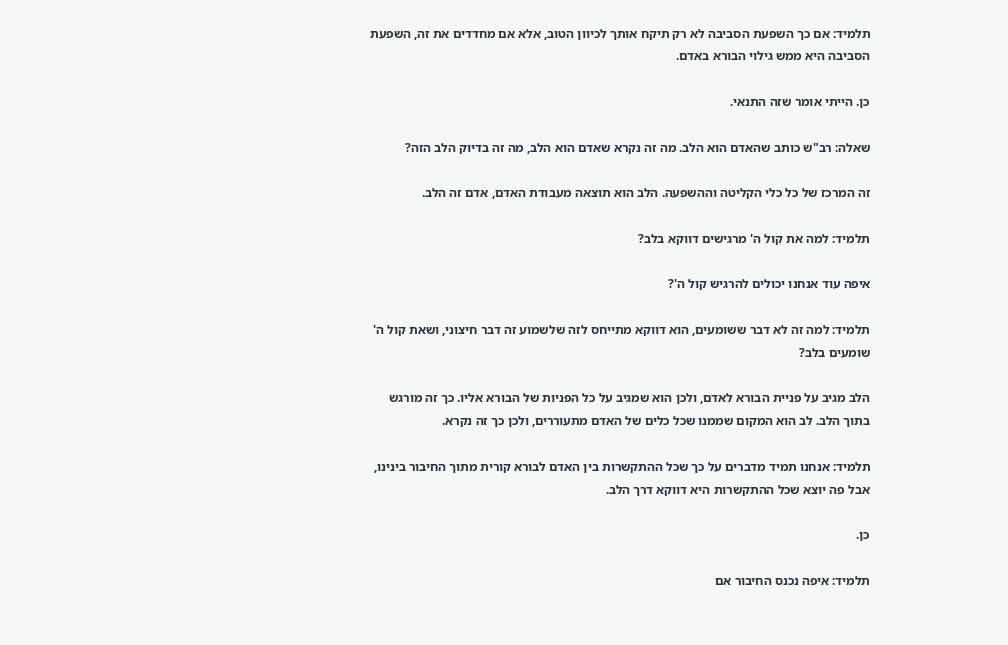תלמיד: אם כך השפעת הסביבה לא רק תיקח אותך לכיוון הטוב, אלא אם מחדדים את זה, השפעת הסביבה היא ממש גילוי הבורא באדם.

כן. הייתי אומר שזה התנאי.

שאלה: רב"ש כותב שהאדם הוא הלב. מה זה נקרא שאדם הוא הלב, מה זה בדיוק הלב הזה?

זה המרכז של כל כלי הקליטה וההשפעה. הלב הוא תוצאה מעבודת האדם, אדם זה הלב.

תלמיד: למה את קול ה' מרגישים דווקא בלב?

איפה עוד אנחנו יכולים להרגיש קול ה'?

תלמיד: למה זה לא דבר ששומעים, הוא דווקא מתייחס לזה שלשמוע זה דבר חיצוני, ושאת קול ה' שומעים בלב?

הלב מגיב על פניית הבורא לאדם, ולכן הוא שמגיב על כל הפניות של הבורא אליו. כך זה מורגש בתוך הלב. לב הוא המקום שממנו שכל כלים של האדם מתעוררים, ולכן כך זה נקרא.

תלמיד: אנחנו תמיד מדברים על כך שכל ההתקשרות בין האדם לבורא קורית מתוך החיבור בינינו, אבל פה יוצא שכל ההתקשרות היא דווקא דרך הלב.

כן.

תלמיד: איפה נכנס החיבור אם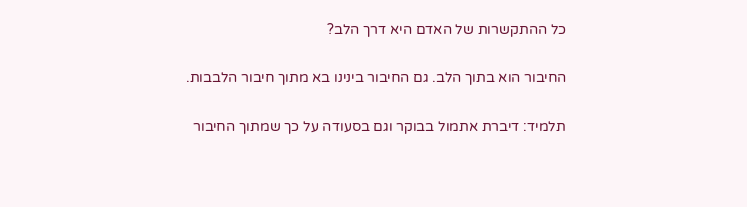כל ההתקשרות של האדם היא דרך הלב?

החיבור הוא בתוך הלב. גם החיבור בינינו בא מתוך חיבור הלבבות.

תלמיד: דיברת אתמול בבוקר וגם בסעודה על כך שמתוך החיבור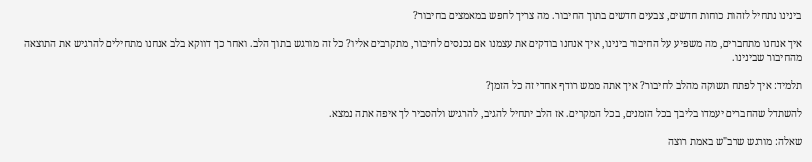בינינו נתחיל לזהות כוחות חדשים, צבעים חדשים בתוך החיבור. מה צריך לחפש במאמצים בחיבור?

איך אנחנו מתחברים, מה משפיע על החיבור בינינו, איך אנחנו בודקים את עצמנו אם נכנסים לחיבור, מתקרבים אליו? כל זה מורגש בתוך הלב. ואחר כך דווקא בלב אנחנו מתחילים להרגיש את התוצאה מהחיבור שבינינו.

תלמיד: איך לפתח תשוקה מהלב לחיבור? איך אתה ממש רודף אחדי זה כל הזמן?

להשתדל שהחברים יעמדו בליבך בכל הזמנים, בכל המקרים. אז הלב יתחיל להגיב, להרגיש ולהסביר לך איפה אתה נמצא.

שאלה: מורגש שרב"ש באמת רוצה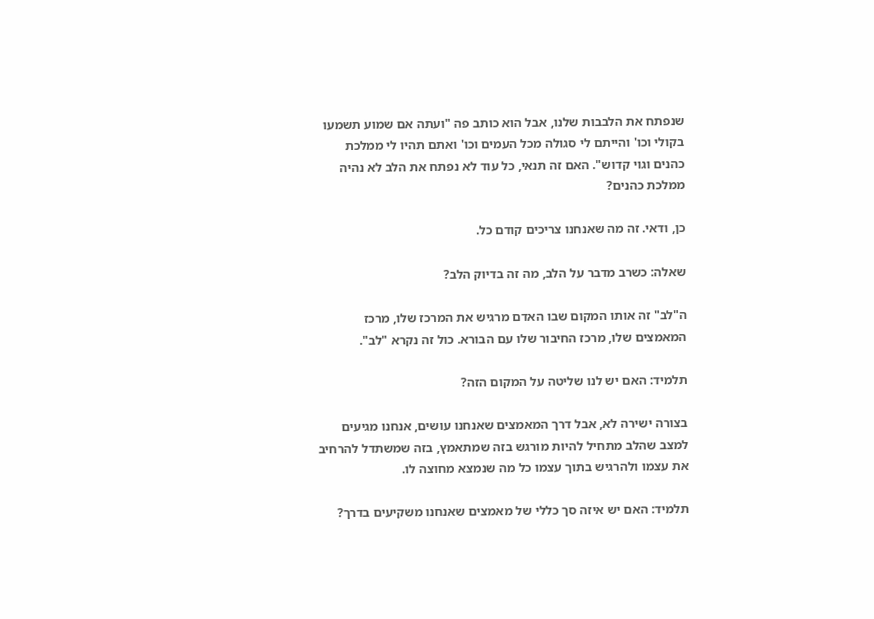שנפתח את הלבבות שלנו, אבל הוא כותב פה "ועתה אם שמוע תשמעו בקולי וכו' והייתם לי סגולה מכל העמים וכו' ואתם תהיו לי ממלכת כהנים וגוי קדוש". האם זה תנאי, כל עוד לא נפתח את הלב לא נהיה ממלכת כהנים?

כן, ודאי. זה מה שאנחנו צריכים קודם כל.

שאלה: כשרב מדבר על הלב, מה זה בדיוק הלב?

ה"לב" זה אותו המקום שבו האדם מרגיש את המרכז שלו, מרכז המאמצים שלו, מרכז החיבור שלו עם הבורא. כול זה נקרא "לב".

תלמיד: האם יש לנו שליטה על המקום הזה?

בצורה ישירה לא, אבל דרך המאמצים שאנחנו עושים, אנחנו מגיעים למצב שהלב מתחיל להיות מורגש בזה שמתאמץ, בזה שמשתדל להרחיב את עצמו ולהרגיש בתוך עצמו כל מה שנמצא מחוצה לו.

תלמיד: האם יש איזה סך כללי של מאמצים שאנחנו משקיעים בדרך?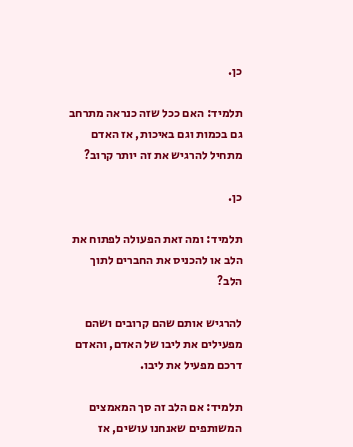כן.

תלמיד: האם ככל שזה כנראה מתרחב גם בכמות וגם באיכות, אז האדם מתחיל להרגיש את זה יותר קרוב?

כן.

תלמיד: ומה זאת הפעולה לפתוח את הלב או להכניס את החברים לתוך הלב?

להרגיש אותם שהם קרובים ושהם מפעילים את ליבו של האדם, והאדם דרכם מפעיל את ליבו.

תלמיד: אם הלב זה סך המאמצים המשותפים שאנחנו עושים, אז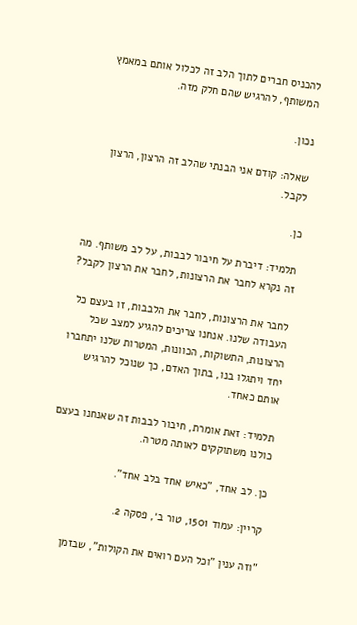להכניס חברים לתוך הלב זה לכלול אותם במאמץ המשותף, להרגיש שהם חלק מזה.

נכון.

שאלה: קודם אני הבנתי שהלב זה הרצון, הרצון לקבל.

כן.

תלמיד: דיברת על חיבור לבבות, על לב משותף. מה זה נקרא לחבר את הרצונות, לחבר את הרצון לקבל?

לחבר את הרצונות, לחבר את הלבבות, זו בעצם כל העבודה שלנו. אנחנו צריכים להגיע למצב שכל הרצונות, התשוקות, הכוונות, המטרות שלנו יתחברו יחד ויתגלו בנו, בתוך האדם, כך שנוכל להרגיש אותם כאחד.

תלמיד: זאת אומרת, חיבור לבבות זה שאנחנו בעצם כולנו משתוקקים לאותה מטרה.

כן. לב אחד, "כאיש אחד בלב אחד".

קריין: עמוד 1501, טור ב׳, פסקה 2.

"וזה ענין "וכל העם רואים את הקולות", שבזמן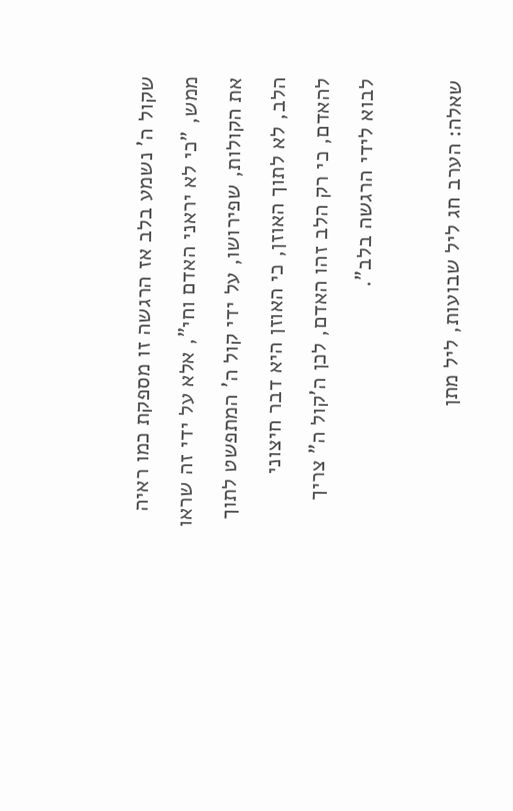שקול ה' נשמע בלב אז הרגשה זו מספקת כמו ראיה ממש, "כי לא יראני האדם וחי", אלא על ידי זה שראו את הקולות, שפירושו, על ידי קול ה' המתפשט לתוך הלב, לא לתוך האוזן, כי האוזן היא דבר חיצוני להאדם, כי רק הלב זהו האדם, לכן ה'קול ה" צריך לבוא לידי הרגשה בלב".

שאלה: הערב חג ליל שבועות, ליל מתן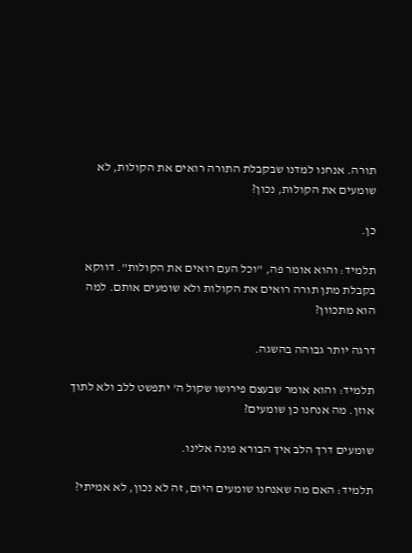תורה. אנחנו למדנו שבקבלת התורה רואים את הקולות, לא שומעים את הקולות, נכון?

כן.

תלמיד: והוא אומר פה, "וכל העם רואים את הקולות". דווקא בקבלת מתן תורה רואים את הקולות ולא שומעים אותם. למה הוא מתכוון?

דרגה יותר גבוהה בהשגה.

תלמיד: והוא אומר שבעצם פירושו שקול ה' יתפשט ללב ולא לתוך אוזן. מה אנחנו כן שומעים?

שומעים דרך הלב איך הבורא פונה אלינו.

תלמיד: האם מה שאנחנו שומעים היום, זה לא נכון, לא אמיתי?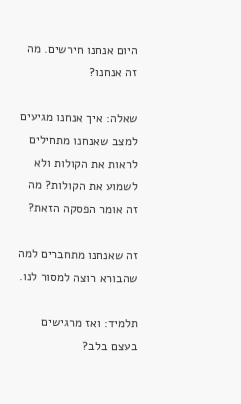היום אנחנו חירשים. מה זה אנחנו?

שאלה: איך אנחנו מגיעים למצב שאנחנו מתחילים לראות את הקולות ולא לשמוע את הקולות? מה זה אומר הפסקה הזאת?

זה שאנחנו מתחברים למה שהבורא רוצה למסור לנו.

תלמיד: ואז מרגישים בעצם בלב?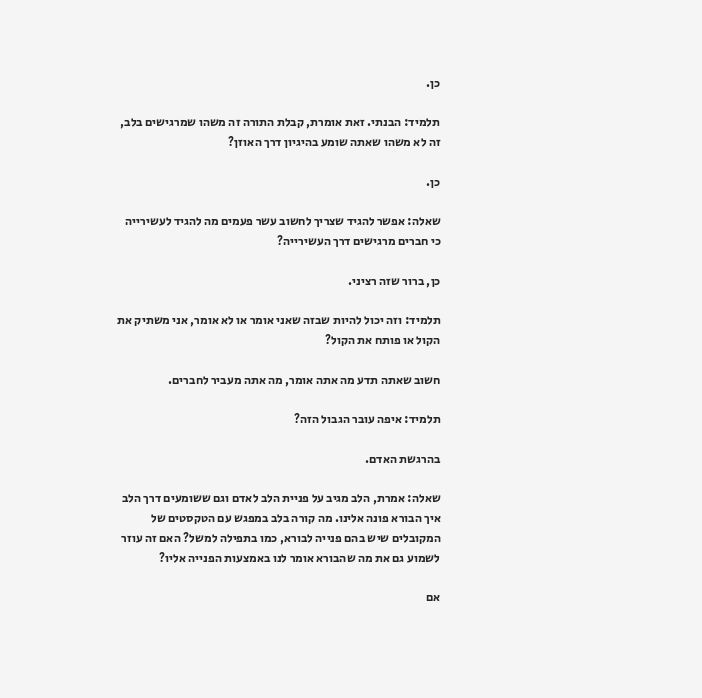כן.

תלמיד: הבנתי. זאת אומרת, קבלת התורה זה משהו שמרגישים בלב, זה לא משהו שאתה שומע בהיגיון דרך האוזן?

כן.

שאלה: אפשר להגיד שצריך לחשוב עשר פעמים מה להגיד לעשירייה כי חברים מרגישים דרך העשירייה?

כן, ברור שזה רציני.

תלמיד: וזה יכול להיות שבזה שאני אומר או לא אומר, אני משתיק את הקול או פותח את הקול?

חשוב שאתה תדע מה אתה אומר, מה אתה מעביר לחברים.

תלמיד: איפה עובר הגבול הזה?

בהרגשת האדם.

שאלה: אמרת, הלב מגיב על פניית הלב לאדם וגם ששומעים דרך הלב איך הבורא פונה אלינו. מה קורה בלב במפגש עם הטקסטים של המקובלים שיש בהם פנייה לבורא, כמו בתפילה למשל? האם זה עוזר לשמוע גם את מה שהבורא אומר לנו באמצעות הפנייה אליו?

אם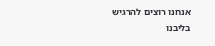אנחנו רוצים להרגיש בליבנו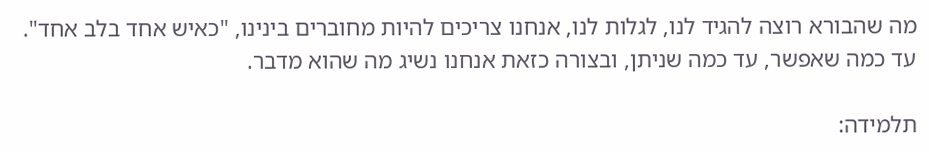מה שהבורא רוצה להגיד לנו, לגלות לנו, אנחנו צריכים להיות מחוברים בינינו, "כאיש אחד בלב אחד". עד כמה שאפשר, עד כמה שניתן, ובצורה כזאת אנחנו נשיג מה שהוא מדבר.

תלמידה: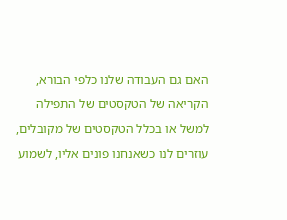האם גם העבודה שלנו כלפי הבורא, הקריאה של הטקסטים של התפילה למשל או בכלל הטקסטים של מקובלים, עוזרים לנו כשאנחנו פונים אליו, לשמוע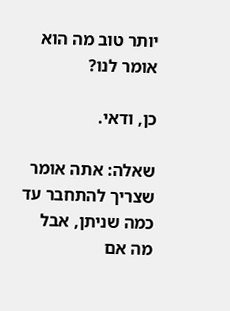יותר טוב מה הוא אומר לנו?

כן, ודאי.

שאלה: אתה אומר שצריך להתחבר עד כמה שניתן, אבל מה אם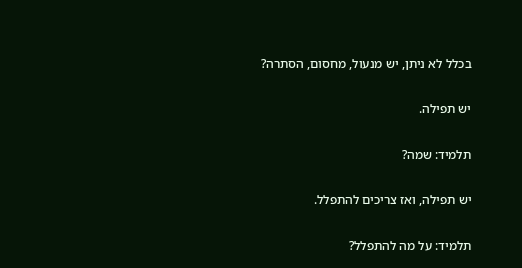בכלל לא ניתן, יש מנעול, מחסום, הסתרה?

יש תפילה.

תלמיד: שמה?

יש תפילה, ואז צריכים להתפלל.

תלמיד: על מה להתפלל?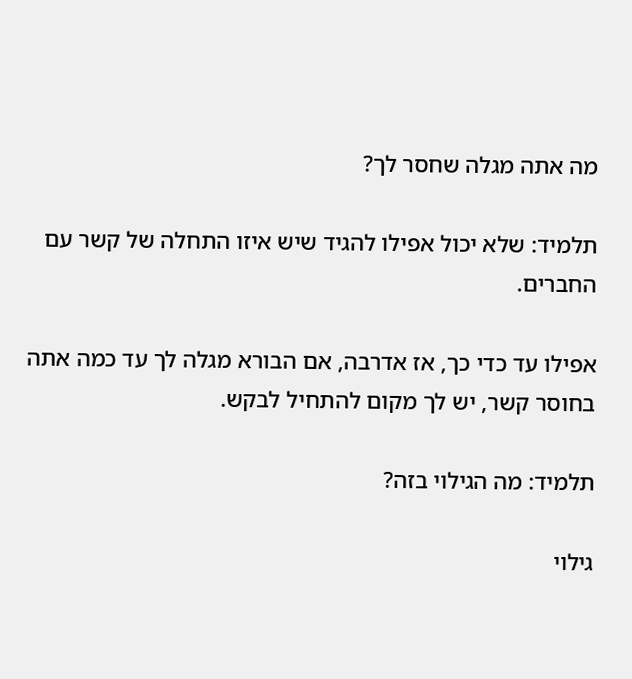מה אתה מגלה שחסר לך?

תלמיד: שלא יכול אפילו להגיד שיש איזו התחלה של קשר עם החברים.

אפילו עד כדי כך, אז אדרבה, אם הבורא מגלה לך עד כמה אתה בחוסר קשר, יש לך מקום להתחיל לבקש.

תלמיד: מה הגילוי בזה?

גילוי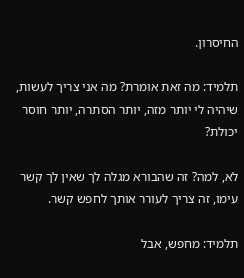החיסרון.

תלמיד: מה זאת אומרת? מה אני צריך לעשות, שיהיה לי יותר מזה, יותר הסתרה, יותר חוסר יכולת?

לא, למה? זה שהבורא מגלה לך שאין לך קשר עימו, זה צריך לעורר אותך לחפש קשר.

תלמיד: מחפש, אבל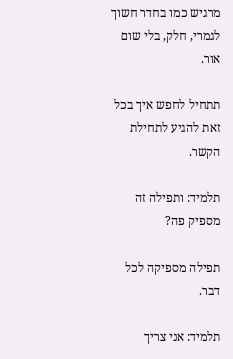מרגיש כמו בחדר חשוך לגמרי, חלק, בלי שום אור.

תתחיל לחפש איך בכל זאת להגיע לתחילת הקשר.

תלמיד: ותפילה זה מספיק פה?

תפילה מספיקה לכל דבר.

תלמיד: אני צריך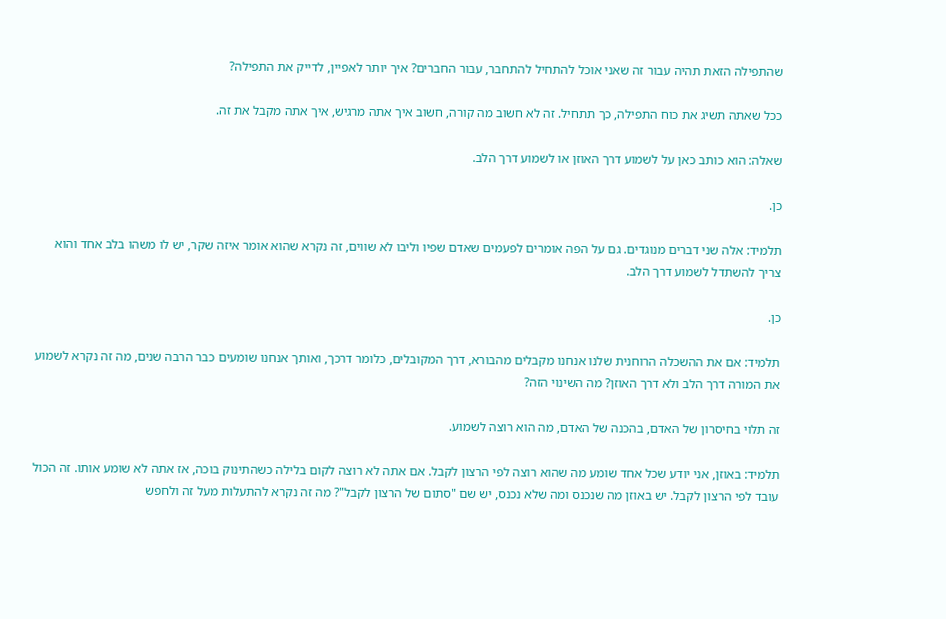שהתפילה הזאת תהיה עבור זה שאני אוכל להתחיל להתחבר, עבור החברים? איך יותר לאפיין, לדייק את התפילה?

ככל שאתה תשיג את כוח התפילה, כך תתחיל. זה לא חשוב מה קורה, חשוב איך אתה מרגיש, איך אתה מקבל את זה.

שאלה: הוא כותב כאן על לשמוע דרך האוזן או לשמוע דרך הלב.

כן.

תלמיד: אלה שני דברים מנוגדים. גם על הפה אומרים לפעמים שאדם שפיו וליבו לא שווים, זה נקרא שהוא אומר איזה שקר, יש לו משהו בלב אחד והוא צריך להשתדל לשמוע דרך הלב.

כן.

תלמיד: אם את ההשכלה הרוחנית שלנו אנחנו מקבלים מהבורא, דרך המקובלים, כלומר דרכך, ואותך אנחנו שומעים כבר הרבה שנים, מה זה נקרא לשמוע את המורה דרך הלב ולא דרך האוזן? מה השינוי הזה?

זה תלוי בחיסרון של האדם, בהכנה של האדם, מה הוא רוצה לשמוע.

תלמיד: באוזן, אני יודע שכל אחד שומע מה שהוא רוצה לפי הרצון לקבל. אם אתה לא רוצה לקום בלילה כשהתינוק בוכה, אז אתה לא שומע אותו. זה הכול עובד לפי הרצון לקבל. יש באוזן מה שנכנס ומה שלא נכנס, יש שם "סתום של הרצון לקבל"? מה זה נקרא להתעלות מעל זה ולחפש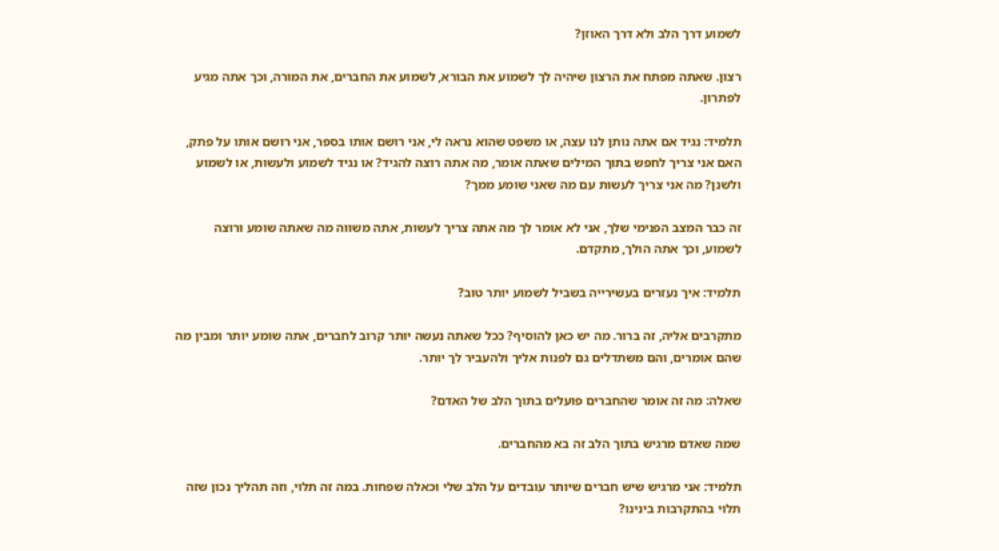לשמוע דרך הלב ולא דרך האוזן?

רצון. שאתה מפתח את הרצון שיהיה לך לשמוע את הבורא, לשמוע את החברים, את המורה, וכך אתה מגיע לפתרון.

תלמיד: נגיד אם אתה נותן לנו עצה, או משפט שהוא נראה לי, אני רושם אותו בספר, אני רושם אותו על פתק, האם אני צריך לחפש בתוך המילים שאתה אומר, מה אתה רוצה להגיד? או נגיד לשמוע ולעשות, או לשמוע ולשנן? מה אני צריך לעשות עם מה שאני שומע ממך?

זה כבר המצב הפנימי שלך, אני לא אומר לך מה אתה צריך לעשות, אתה משווה מה שאתה שומע ורוצה לשמוע, וכך אתה הולך, מתקדם.

תלמיד: איך נעזרים בעשירייה בשביל לשמוע יותר טוב?

מתקרבים אליה, זה ברור. מה יש כאן להוסיף? ככל שאתה נעשה יותר קרוב לחברים, אתה שומע יותר ומבין מה שהם אומרים, והם משתדלים גם לפנות אליך ולהעביר לך יותר.

שאלה: מה זה אומר שהחברים פועלים בתוך הלב של האדם?

שמה שאדם מרגיש בתוך הלב זה בא מהחברים.

תלמיד: אני מרגיש שיש חברים שיותר עובדים על הלב שלי וכאלה שפחות. במה זה תלוי, וזה תהליך נכון שזה תלוי בהתקרבות בינינו?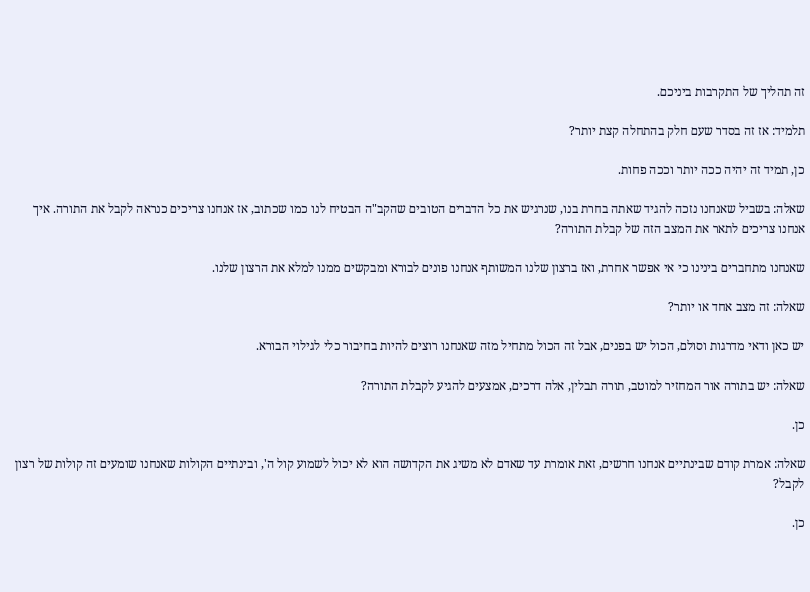זה תהליך של התקרבות ביניכם.

תלמיד: אז זה בסדר שעם חלק בהתחלה קצת יותר?

כן, תמיד זה יהיה ככה יותר וככה פחות.

שאלה: בשביל שאנחנו נזכה להגיד שאתה בחרת בנו, שנרגיש את כל הדברים הטובים שהקב"ה הבטיח לנו כמו שכתוב, אז אנחנו צריכים כנראה לקבל את התורה. איך אנחנו צריכים לתאר את המצב הזה של קבלת התורה?

שאנחנו מתחברים בינינו כי אי אפשר אחרת, ואז ברצון שלנו המשותף אנחנו פונים לבורא ומבקשים ממנו למלא את הרצון שלנו.

שאלה: זה מצב אחד או יותר?

יש כאן ודאי מדרגות וסולם, הכול יש בפנים, אבל זה הכול מתחיל מזה שאנחנו רוצים להיות בחיבור כלי לגילוי הבורא.

שאלה: יש בתורה אור המחזיר למוטב, תורה תבלין, אלה דרכים, אמצעים להגיע לקבלת התורה?

כן.

שאלה: אמרת קודם שבינתיים אנחנו חרשים, זאת אומרת עד שאדם לא משיג את הקדושה הוא לא יכול לשמוע קול ה', ובינתיים הקולות שאנחנו שומעים זה קולות של רצון לקבל?

כן.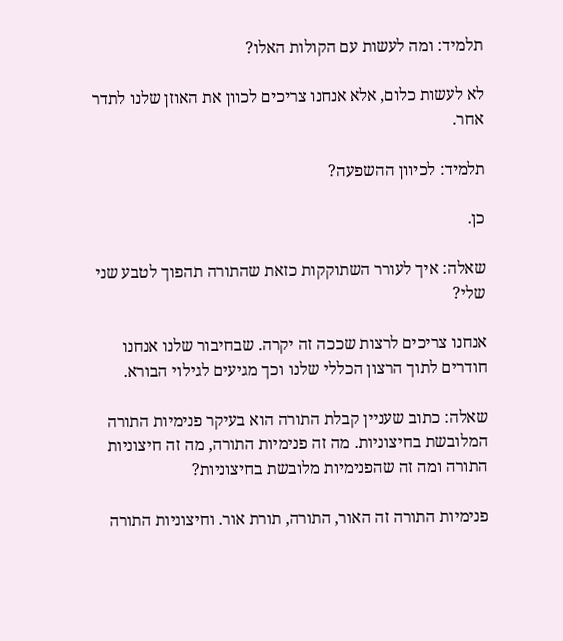תלמיד: ומה לעשות עם הקולות האלו?

לא לעשות כלום, אלא אנחנו צריכים לכוון את האוזן שלנו לתדר אחר.

תלמיד: לכיוון ההשפעה?

כן.

שאלה: איך לעורר השתוקקות כזאת שהתורה תהפוך לטבע שני שלי?

אנחנו צריכים לרצות שככה זה יקרה. שבחיבור שלנו אנחנו חודרים לתוך הרצון הכללי שלנו וכך מגיעים לגילוי הבורא.

שאלה: כתוב שעניין קבלת התורה הוא בעיקר פנימיות התורה המלובשת בחיצוניות. מה זה פנימיות התורה, מה זה חיצוניות התורה ומה זה שהפנימיות מלובשת בחיצוניות?

פנימיות התורה זה האור, התורה, תורת אור. וחיצוניות התורה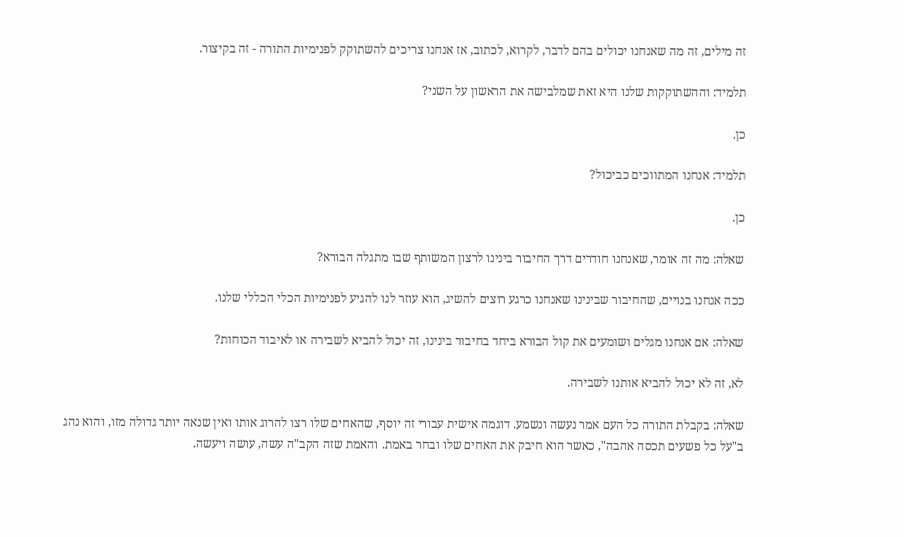זה מילים, זה מה שאנחנו יכולים בהם לדבר, לקרוא, לכתוב, אז אנחנו צריכים להשתוקק לפנימיות התורה - זה בקיצור.

תלמיד: וההשתוקקות שלנו היא זאת שמלבישה את הראשון על השני?

כן.

תלמיד: אנחנו המתווכים כביכול?

כן.

שאלה: מה זה אומר, שאנחנו חודרים דרך החיבור בינינו לרצון המשותף שבו מתגלה הבורא?

ככה אנחנו בנויים, שהחיבור שבינינו שאנחנו כרגע רוצים להשיג, הוא עוזר לנו להגיע לפנימיות הכלי הכללי שלנו.

שאלה: אם אנחנו מגלים ושומעים את קול הבורא ביחד בחיבור בינינו, זה יכול להביא לשבירה או לאיבוד הכוחות?

לא, זה לא יכול להביא אותנו לשבירה.

שאלה: בקבלת התורה כל העם אמר נעשה ונשמע. דוגמה אישית עבורי זה יוסף, שהאחים שלו רצו להרוג אותו ואין שנאה יותר גדולה מזו, והוא נהג ב"על כל פשעים תכסה אהבה", כאשר הוא חיבק את האחים שלו ובחר באמת. והאמת שזה הקב"ה עשה, עושה ויעשה.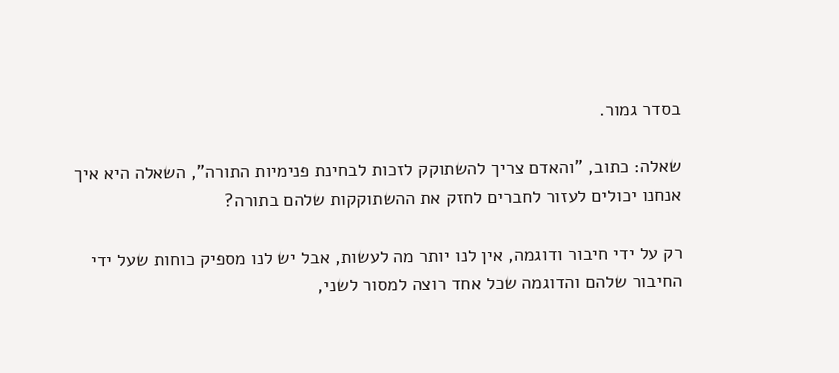בסדר גמור.

שאלה: כתוב, "והאדם צריך להשתוקק לזכות לבחינת פנימיות התורה", השאלה היא איך אנחנו יכולים לעזור לחברים לחזק את ההשתוקקות שלהם בתורה?

רק על ידי חיבור ודוגמה, אין לנו יותר מה לעשות, אבל יש לנו מספיק כוחות שעל ידי החיבור שלהם והדוגמה שכל אחד רוצה למסור לשני,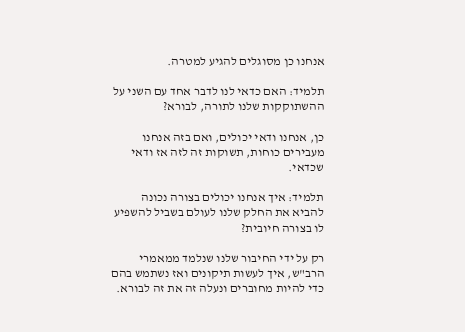אנחנו כן מסוגלים להגיע למטרה.

תלמיד: האם כדאי לנו לדבר אחד עם השני על ההשתוקקות שלנו לתורה, לבורא?

כן, אנחנו ודאי יכולים, ואם בזה אנחנו מעבירים כוחות, תשוקות זה לזה אז ודאי שכדאי.

תלמיד: איך אנחנו יכולים בצורה נכונה להביא את החלק שלנו לעולם בשביל להשפיע לו בצורה חיובית?

רק על ידי החיבור שלנו שנלמד ממאמרי הרב"ש, איך לעשות תיקונים ואז נשתמש בהם כדי להיות מחוברים ונעלה זה את זה לבורא.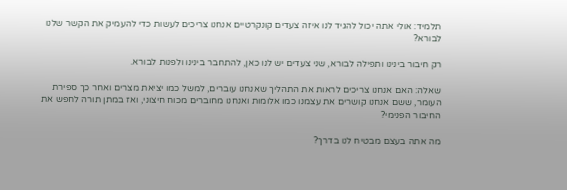תלמיד: אולי אתה יכול להגיד לנו איזה צעדים קונקרטיים אנחנו צריכים לעשות כדי להעמיק את הקשר שלנו לבורא?

רק חיבור בינינו ותפילה לבורא, שני צעדים יש לנו כאן, להתחבר בינינו ולפנות לבורא.

שאלה: האם אנחנו צריכים לראות את התהליך שאנחנו עוברים, למשל כמו יציאת מצרים ואחר כך ספירת העומר, ששם אנחנו קושרים את עצמנו כמו אלומות ואנחנו מחוברים מכוח חיצוני, ואז במתן תורה לחפש את החיבור הפנימי?

מה אתה בעצם מבטיח לנו בדרך?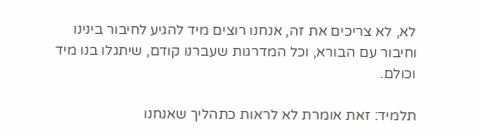לא, לא צריכים את זה, אנחנו רוצים מיד להגיע לחיבור בינינו וחיבור עם הבורא, וכל המדרגות שעברנו קודם, שיתגלו בנו מיד וכולם.

תלמיד: זאת אומרת לא לראות כתהליך שאנחנו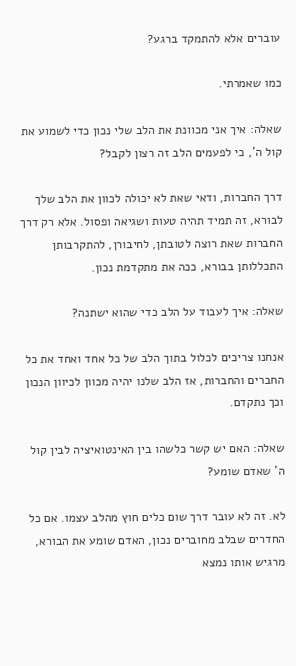עוברים אלא להתמקד ברגע?

כמו שאמרתי.

שאלה: איך אני מכוונת את הלב שלי נכון כדי לשמוע את קול ה', כי לפעמים הלב זה רצון לקבל?

דרך החברות, ודאי שאת לא יכולה לכוון את הלב שלך לבורא, זה תמיד תהיה טעות ושגיאה ופסול. אלא רק דרך החברות שאת רוצה לטובתן, לחיבורן, להתקרבותן התכללותן בבורא, ככה את מתקדמת נכון.

שאלה: איך לעבוד על הלב כדי שהוא ישתנה?

אנחנו צריכים לכלול בתוך הלב של כל אחד ואחד את כל החברים והחברות, אז הלב שלנו יהיה מכוון לכיוון הנכון וכך נתקדם.

שאלה: האם יש קשר כלשהו בין האינטואיציה לבין קול ה' שאדם שומע?

לא. זה לא עובר דרך שום כלים חוץ מהלב עצמו. אם כל החדרים שבלב מחוברים נכון, האדם שומע את הבורא, מרגיש אותו נמצא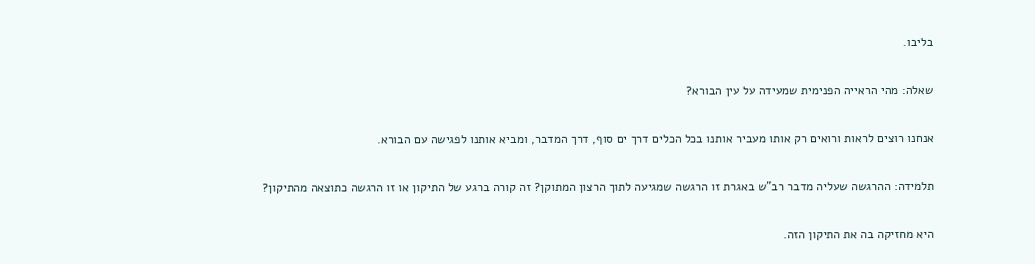בליבו.

שאלה: מהי הראייה הפנימית שמעידה על עין הבורא?

אנחנו רוצים לראות ורואים רק אותו מעביר אותנו בכל הכלים דרך ים סוף, דרך המדבר, ומביא אותנו לפגישה עם הבורא.

תלמידה: ההרגשה שעליה מדבר רב"ש באגרת זו הרגשה שמגיעה לתוך הרצון המתוקן? זה קורה ברגע של התיקון או זו הרגשה כתוצאה מהתיקון?

היא מחזיקה בה את התיקון הזה.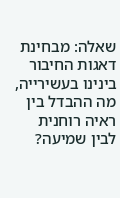שאלה: מבחינת דאגות החיבור בינינו בעשירייה, מה ההבדל בין ראיה רוחנית לבין שמיעה?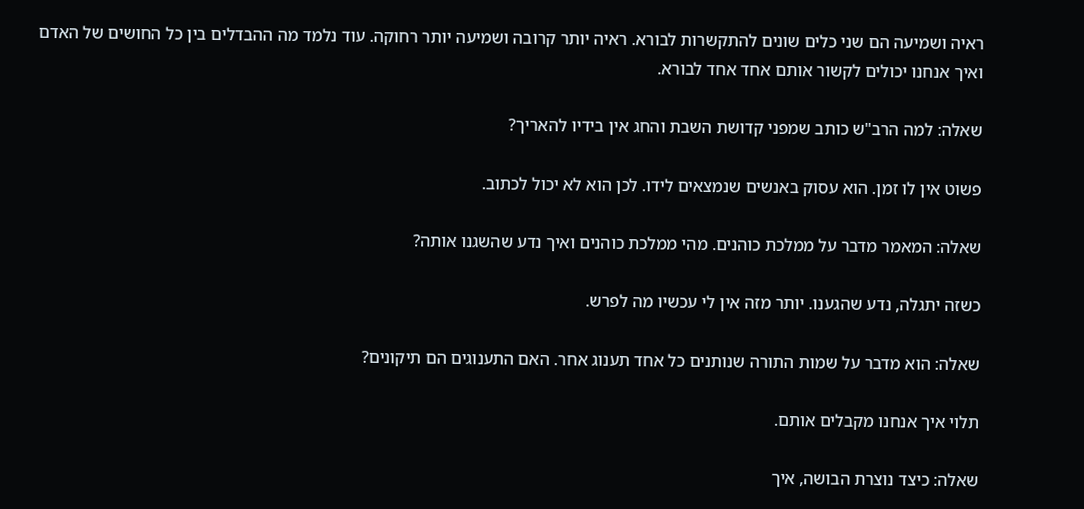ראיה ושמיעה הם שני כלים שונים להתקשרות לבורא. ראיה יותר קרובה ושמיעה יותר רחוקה. עוד נלמד מה ההבדלים בין כל החושים של האדם ואיך אנחנו יכולים לקשור אותם אחד אחד לבורא.

שאלה: למה הרב"ש כותב שמפני קדושת השבת והחג אין בידיו להאריך?

פשוט אין לו זמן. הוא עסוק באנשים שנמצאים לידו. לכן הוא לא יכול לכתוב.

שאלה: המאמר מדבר על ממלכת כוהנים. מהי ממלכת כוהנים ואיך נדע שהשגנו אותה?

כשזה יתגלה, נדע שהגענו. יותר מזה אין לי עכשיו מה לפרש.

שאלה: הוא מדבר על שמות התורה שנותנים כל אחד תענוג אחר. האם התענוגים הם תיקונים?

תלוי איך אנחנו מקבלים אותם.

שאלה: כיצד נוצרת הבושה, איך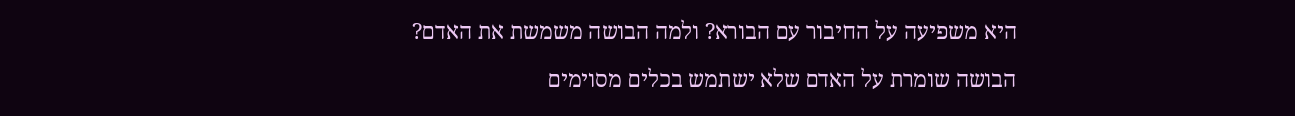היא משפיעה על החיבור עם הבורא? ולמה הבושה משמשת את האדם?

הבושה שומרת על האדם שלא ישתמש בכלים מסוימים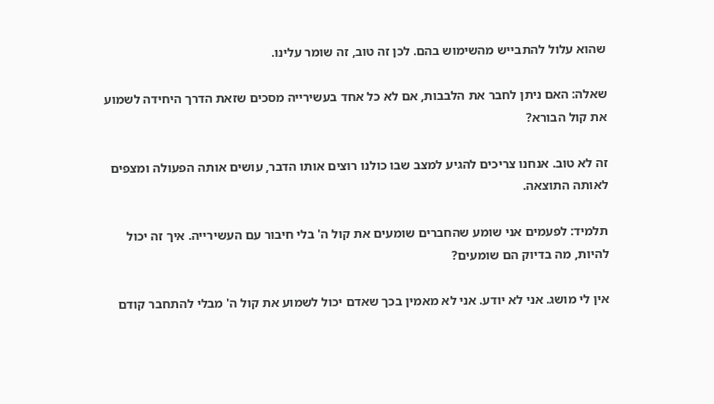שהוא עלול להתבייש מהשימוש בהם. לכן זה טוב, זה שומר עלינו.

שאלה: האם ניתן לחבר את הלבבות, אם לא כל אחד בעשירייה מסכים שזאת הדרך היחידה לשמוע את קול הבורא?

זה לא טוב. אנחנו צריכים להגיע למצב שבו כולנו רוצים אותו הדבר, עושים אותה הפעולה ומצפים לאותה התוצאה.

תלמיד: לפעמים אני שומע שהחברים שומעים את קול ה' בלי חיבור עם העשירייה. איך זה יכול להיות, מה בדיוק הם שומעים?

אין לי מושג. אני לא יודע. אני לא מאמין בכך שאדם יכול לשמוע את קול ה' מבלי להתחבר קודם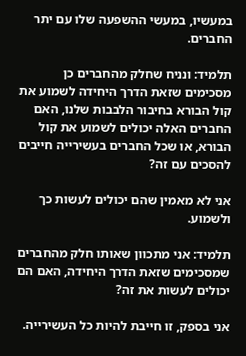במעשיו, במעשי ההשפעה שלו עם יתר החברים.

תלמיד: ונניח שחלק מהחברים כן מסכימים שזאת הדרך היחידה לשמוע את קול הבורא בחיבור הלבבות שלנו, האם החברים האלה יכולים לשמוע את קול הבורא, או שכל החברים בעשירייה חייבים להסכים עם זה?

אני לא מאמין שהם יכולים לעשות כך ולשמוע.

תלמיד: אני מתכוון שאותו חלק מהחברים שמסכימים שזאת הדרך היחידה, האם הם יכולים לעשות את זה?

אני בספק, זו חייבת להיות כל העשירייה.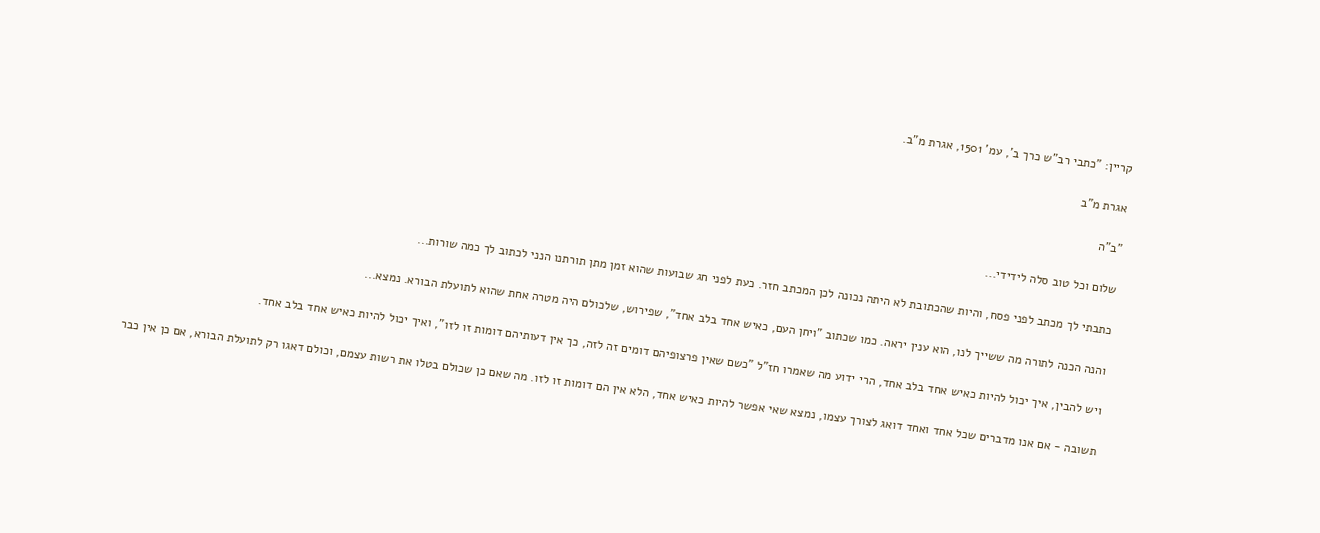קריין: "כתבי רב"ש כרך ב', עמ' 1501, אגרת מ"ב.

אגרת מ"ב

"ב"ה

שלום וכל טוב סלה לידידי...

כתבתי לך מכתב לפני פסח, והיות שהכתובת לא היתה נכונה לכן המכתב חזר. כעת לפני חג שבועות שהוא זמן מתן תורתנו הנני לכתוב לך כמה שורות...

והנה הכנה לתורה מה ששייך לנו, הוא ענין יראה. כמו שכתוב "ויחן העם, כאיש אחד בלב אחד", שפירוש, שלכולם היה מטרה אחת שהוא לתועלת הבורא. נמצא...

ויש להבין, איך יכול להיות כאיש אחד בלב אחד, הרי ידוע מה שאמרו חז"ל "כשם שאין פרצופיהם דומים זה לזה, כך אין דעותיהם דומות זו לזו", ואיך יכול להיות כאיש אחד בלב אחד.

תשובה - אם אנו מדברים שכל אחד ואחד דואג לצורך עצמו, נמצא שאי אפשר להיות כאיש אחד, הלא אין הם דומות זו לזו. מה שאם כן שכולם בטלו את רשות עצמם, וכולם דאגו רק לתועלת הבורא, אם כן אין כבר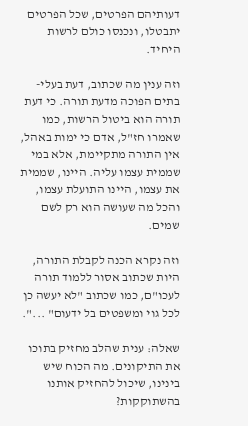דעותיהם הפרטים, שכל הפרטים יתבטלו, ונכנסו כולם לרשות היחיד.

וזה ענין מה שכתוב, דעת בעלי-בתים הפוכה מדעת תורה. כי דעת תורה הוא ביטול הרשות, כמו שאמרו חז"ל, אדם כי ימות באהל, אין התורה מתקיימת, אלא במי שממית עצמו עליה. היינו, שממית את עצמו, היינו התועלת עצמו, והכל מה שעושה הוא רק לשם שמים.

וזה נקרא הכנה לקבלת התורה, היות שכתוב אסור ללמוד תורה לעכו"ם, כמו שכתוב "לא יעשה כן לכל גוי ומשפטים בל ידעום" ...".

שאלה: ענית שהלב מחזיק בתוכו את התיקונים. מה הכוח שיש בינינו, שיכול להחזיק אותנו בהשתוקקות?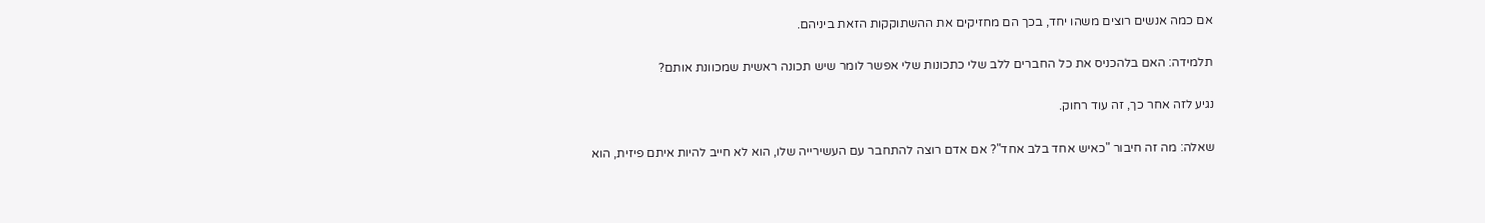אם כמה אנשים רוצים משהו יחד, בכך הם מחזיקים את ההשתוקקות הזאת ביניהם.

תלמידה: האם בלהכניס את כל החברים ללב שלי כתכונות שלי אפשר לומר שיש תכונה ראשית שמכוונת אותם?

נגיע לזה אחר כך, זה עוד רחוק.

שאלה: מה זה חיבור "כאיש אחד בלב אחד"? אם אדם רוצה להתחבר עם העשירייה שלו, הוא לא חייב להיות איתם פיזית, הוא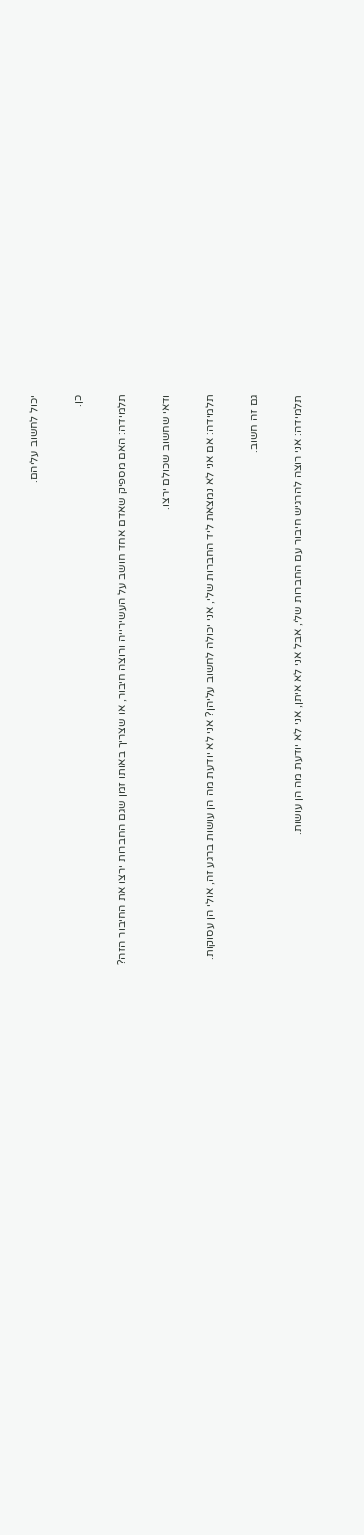יכול לחשוב עליהם.

כן.

תלמידה: האם מספיק שאדם אחד חושב על העשירייה ורוצה חיבור, או שצריך באותו זמן שגם החברות ירצו את החיבור הזה?

ודאי שחשוב שכולם ירצו.

תלמידה: אם אני לא נמצאת ליד החברות שלי, אני יכולה לחשוב עליהן? אני לא יודעת מה הן עושות ברגע זה, אולי הן עסוקות.

גם זה חשוב.

תלמידה: אני רוצה להרגיש חיבור עם החברות שלי, אבל אני לא איתן, אני לא יודעת מה הן עושות.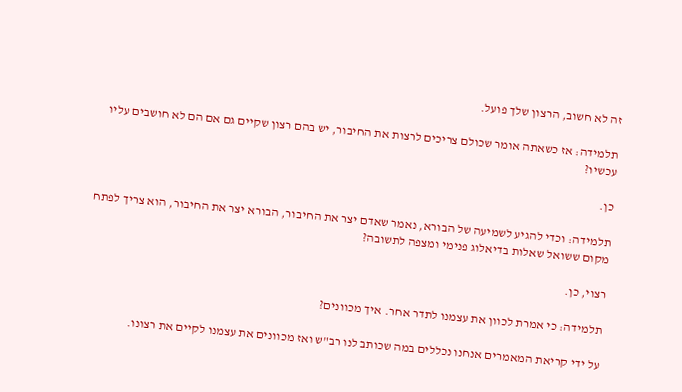זה לא חשוב, הרצון שלך פועל.

תלמידה: אז כשאתה אומר שכולם צריכים לרצות את החיבור, יש בהם רצון שקיים גם אם הם לא חושבים עליו עכשיו?

כן.

תלמידה: וכדי להגיע לשמיעה של הבורא, נאמר שאדם יצר את החיבור, הבורא יצר את החיבור, הוא צריך לפתח מקום ששואל שאלות בדיאלוג פנימי ומצפה לתשובה?

רצוי, כן.

תלמידה: כי אמרת לכוון את עצמנו לתדר אחר. איך מכוונים?

על ידי קריאת המאמרים אנחנו נכללים במה שכותב לנו רב"ש ואז מכוונים את עצמנו לקיים את רצונו.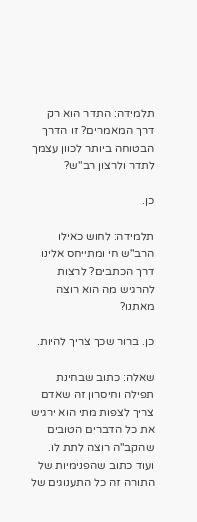תלמידה: התדר הוא רק דרך המאמרים? זו הדרך הבטוחה ביותר לכוון עצמך לתדר ולרצון רב"ש?

כן.

תלמידה: לחוש כאילו הרב"ש חי ומתייחס אלינו דרך הכתבים? לרצות להרגיש מה הוא רוצה מאתנו?

כן. ברור שכך צריך להיות.

שאלה: כתוב שבחינת תפילה וחיסרון זה שאדם צריך לצפות מתי הוא ירגיש את כל הדברים הטובים שהקב"ה רוצה לתת לו. ועוד כתוב שהפנימיות של התורה זה כל התענוגים של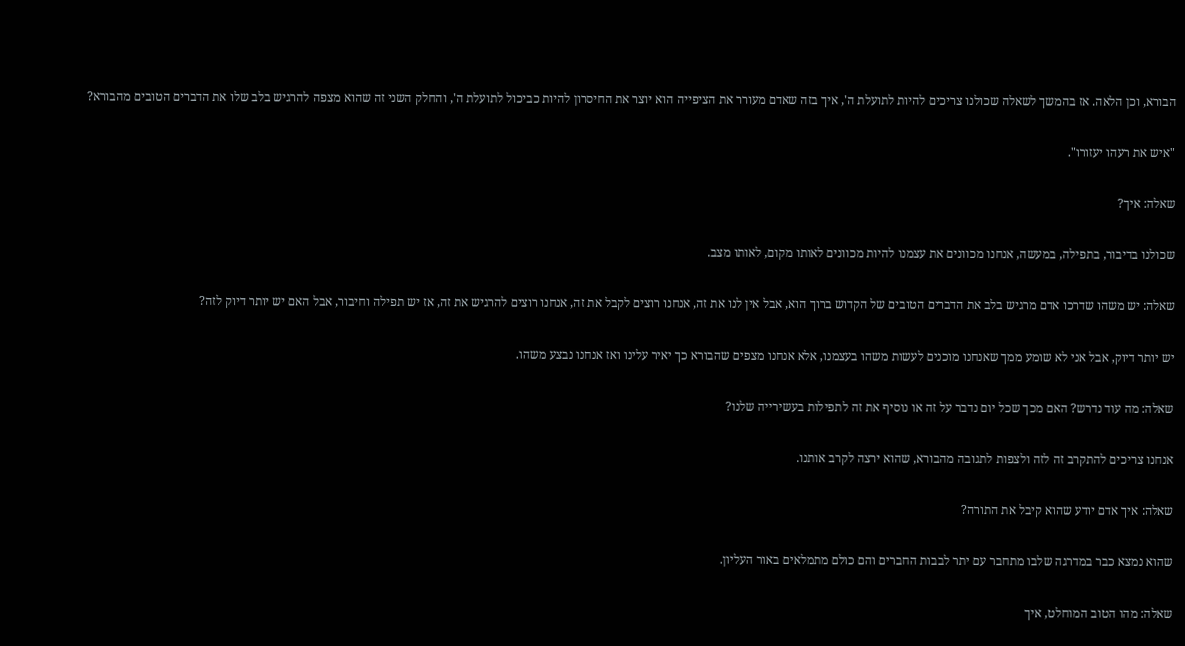הבורא, וכן הלאה. אז בהמשך לשאלה שכולנו צריכים להיות לתועלת ה', איך בזה שאדם מעורר את הציפייה הוא יוצר את החיסרון להיות כביכול לתועלת ה', והחלק השני זה שהוא מצפה להרגיש בלב שלו את הדברים הטובים מהבורא?

"איש את רעהו יעזורו".

שאלה: איך?

שכולנו בדיבור, בתפילה, במעשה, אנחנו מכוונים את עצמנו להיות מכוונים לאותו מקום, לאותו מצב.

שאלה: יש משהו שדרכו אדם מרגיש בלב את הדברים הטובים של הקדוש ברוך הוא, אבל אין לנו את זה, אנחנו רוצים לקבל את זה, אנחנו רוצים להרגיש את זה, אז יש תפילה וחיבור, אבל האם יש יותר דיוק לזה?

יש יותר דיוק, אבל אני לא שומע ממך שאנחנו מוכנים לעשות משהו בעצמנו, אלא אנחנו מצפים שהבורא כך יאיר עלינו ואז אנחנו נבצע משהו.

שאלה: מה עוד נדרש? האם מכך שכל יום נדבר על זה או נוסיף את זה לתפילות בעשירייה שלנו?

אנחנו צריכים להתקרב זה לזה ולצפות לתגובה מהבורא, שהוא ירצה לקרב אותנו.

שאלה: איך אדם יודע שהוא קיבל את התורה?

שהוא נמצא כבר במדרגה שלבו מתחבר עם יתר לבבות החברים והם כולם מתמלאים באור העליון.

שאלה: מהו הטוב המוחלט, איך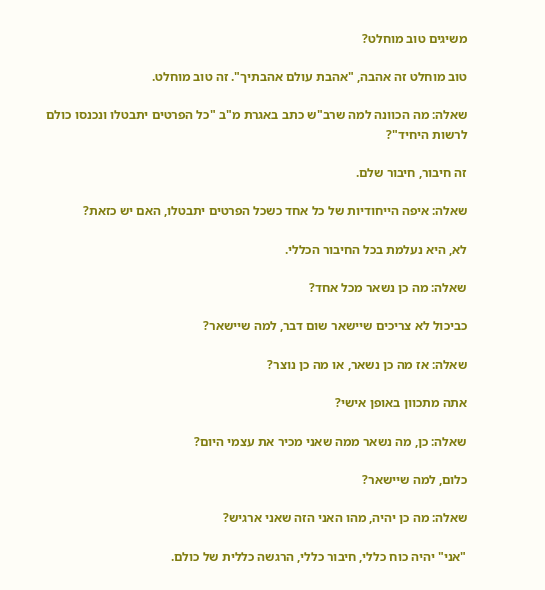משיגים טוב מוחלט?

טוב מוחלט זה אהבה, "אהבת עולם אהבתיך". זה טוב מוחלט.

שאלה: מה הכוונה למה שרב"ש כתב באגרת מ"ב "כל הפרטים יתבטלו ונכנסו כולם לרשות היחיד"?

זה חיבור, חיבור שלם.

שאלה: איפה הייחודיות של כל אחד כשכל הפרטים יתבטלו, האם יש כזאת?

לא, היא נעלמת בכל החיבור הכללי.

שאלה: מה כן נשאר מכל אחד?

כביכול לא צריכים שיישאר שום דבר, למה שיישאר?

שאלה: אז מה כן נשאר, או מה כן נוצר?

אתה מתכוון באופן אישי?

שאלה: כן, מה נשאר ממה שאני מכיר את עצמי היום?

כלום, למה שיישאר?

שאלה: מה כן יהיה, מהו האני הזה שאני ארגיש?

"אני" יהיה כוח כללי, חיבור כללי, הרגשה כללית של כולם.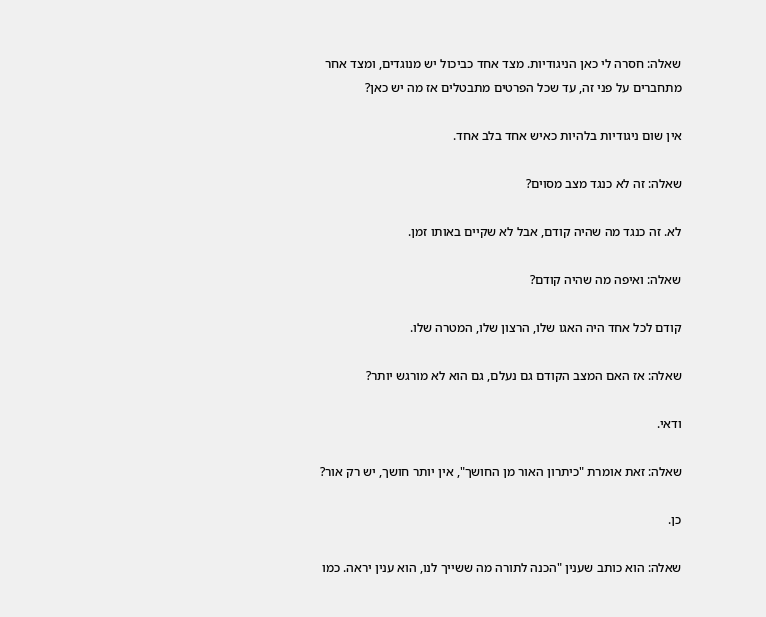שאלה: חסרה לי כאן הניגודיות. מצד אחד כביכול יש מנוגדים, ומצד אחר מתחברים על פני זה, עד שכל הפרטים מתבטלים אז מה יש כאן?

אין שום ניגודיות בלהיות כאיש אחד בלב אחד.

שאלה: זה לא כנגד מצב מסוים?

לא. זה כנגד מה שהיה קודם, אבל לא שקיים באותו זמן.

שאלה: ואיפה מה שהיה קודם?

קודם לכל אחד היה האגו שלו, הרצון שלו, המטרה שלו.

שאלה: אז האם המצב הקודם גם נעלם, גם הוא לא מורגש יותר?

ודאי.

שאלה: זאת אומרת "כיתרון האור מן החושך", אין יותר חושך, יש רק אור?

כן.

שאלה: הוא כותב שענין "הכנה לתורה מה ששייך לנו, הוא ענין יראה. כמו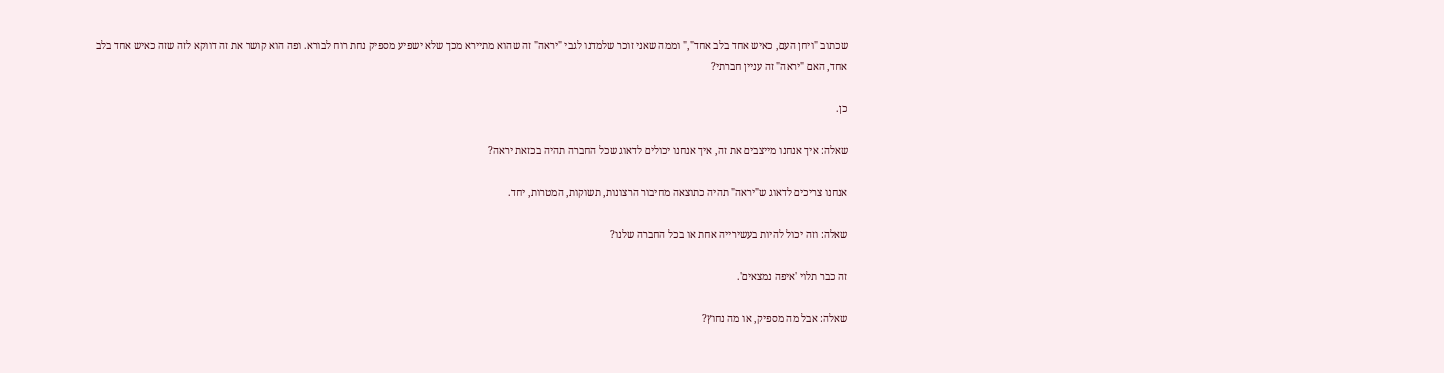שכתוב "ויחן העם, כאיש אחד בלב אחד"," וממה שאני זוכר שלמדנו לגבי "יראה" זה שהוא מתיירא מכך שלא ישפיע מספיק נחת רוח לבורא. ופה הוא קושר את זה דווקא לזה שזה כאיש אחד בלב אחד, האם "יראה" זה עניין חברתי?

כן.

שאלה: איך אנחנו מייצבים את זה, איך אנחנו יכולים לדאוג שכל החברה תהיה בכזאת יראה?

אנחנו צריכים לדאוג ש"יראה" תהיה כתוצאה מחיבור הרצונות, תשוקות, המטרות, יחד.

שאלה: וזה יכול להיות בעשירייה אחת או בכל החברה שלנו?

זה כבר תלוי 'איפה נמצאים'.

שאלה: אבל מה מספיק, או מה נחוץ?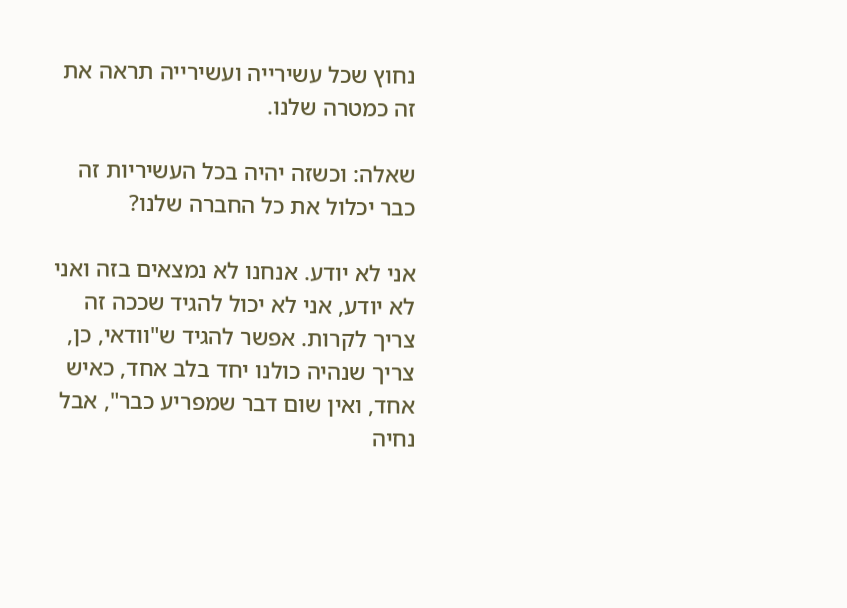נחוץ שכל עשירייה ועשירייה תראה את זה כמטרה שלנו.

שאלה: וכשזה יהיה בכל העשיריות זה כבר יכלול את כל החברה שלנו?

אני לא יודע. אנחנו לא נמצאים בזה ואני לא יודע, אני לא יכול להגיד שככה זה צריך לקרות. אפשר להגיד ש"וודאי, כן, צריך שנהיה כולנו יחד בלב אחד, כאיש אחד, ואין שום דבר שמפריע כבר", אבל נחיה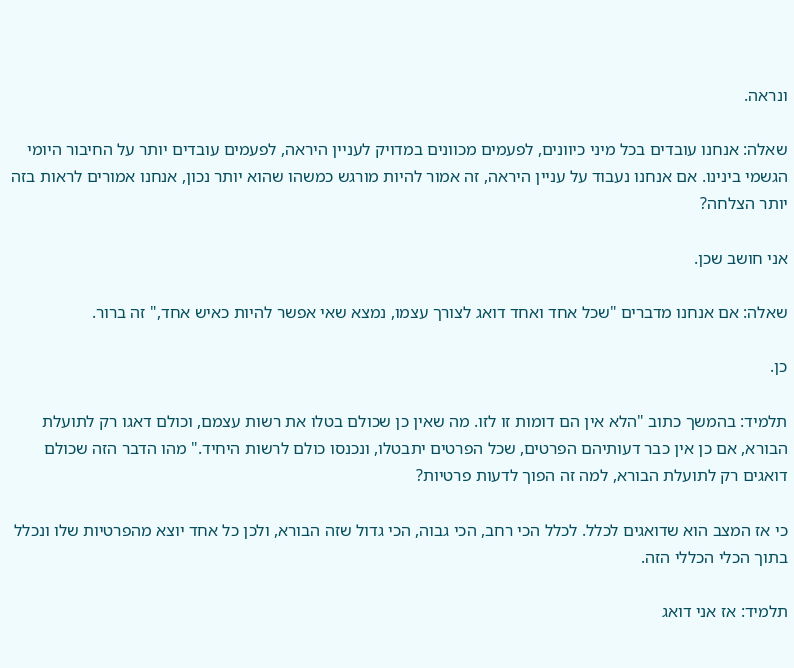ונראה.

שאלה: אנחנו עובדים בכל מיני כיוונים, לפעמים מכוונים במדויק לעניין היראה, לפעמים עובדים יותר על החיבור היומי הגשמי בינינו. אם אנחנו נעבוד על עניין היראה, זה אמור להיות מורגש כמשהו שהוא יותר נכון, אנחנו אמורים לראות בזה יותר הצלחה?

אני חושב שכן.

שאלה: אם אנחנו מדברים "שכל אחד ואחד דואג לצורך עצמו, נמצא שאי אפשר להיות כאיש אחד," זה ברור.

כן.

תלמיד: בהמשך כתוב "הלא אין הם דומות זו לזו. מה שאין כן שכולם בטלו את רשות עצמם, וכולם דאגו רק לתועלת הבורא, אם כן אין כבר דעותיהם הפרטים, שכל הפרטים יתבטלו, ונכנסו כולם לרשות היחיד." מהו הדבר הזה שכולם דואגים רק לתועלת הבורא, למה זה הפוך לדעות פרטיות?

כי אז המצב הוא שדואגים לכלל. לכלל הכי רחב, הכי גבוה, הכי גדול שזה הבורא, ולכן כל אחד יוצא מהפרטיות שלו ונכלל בתוך הכלי הכללי הזה.

תלמיד: אז אני דואג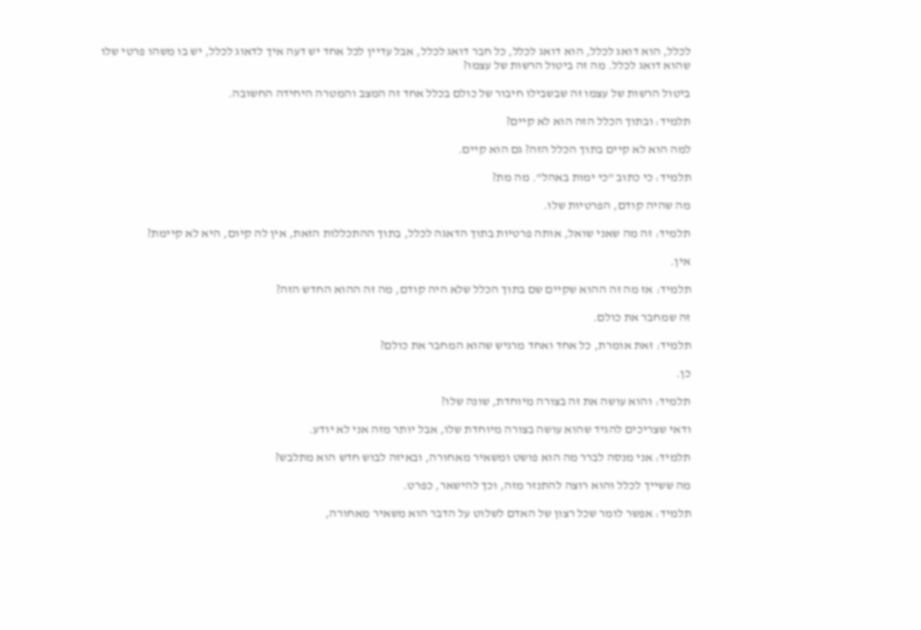לכלל, הוא דואג לכלל, הוא דואג לכלל, כל חבר דואג לכלל, אבל עדיין לכל אחד יש דעה איך לדאוג לכלל, יש בו משהו פרטי שלו שהוא דואג לכלל. מה זה ביטול הרשות של עצמו?

ביטול הרשות של עצמו זה שבשבילו חיבור של כולם בכלל אחד זה המצב והמטרה היחידה החשובה.

תלמיד: ובתוך הכלל הזה הוא לא קיים?

למה הוא לא קיים בתוך הכלל הזה? גם הוא קיים.

תלמיד: כי כתוב "כי ימות באהל". מה מת?

מה שהיה קודם, הפרטיות שלו.

תלמיד: זה מה שאני שואל, אותה פרטיות בתוך הדאגה לכלל, בתוך ההתכללות הזאת, אין לה קיום, היא לא קיימת?

אין.

תלמיד: אז מה זה ההוא שקיים שם בתוך הכלל שלא היה קודם, מה זה ההוא החדש הזה?

זה שמחבר את כולם.

תלמיד: זאת אומרת, כל אחד ואחד מרגיש שהוא המחבר את כולם?

כן.

תלמיד: והוא עושה את זה בצורה מיוחדת, שונה שלו?

ודאי שצריכים להגיד שהוא עושה בצורה מיוחדת שלו, אבל יותר מזה אני לא יודע.

תלמיד: אני מנסה לברר מה הוא פושט ומשאיר מאחורה, ובאיזה לבוש חדש הוא מתלבש?

מה ששייך לכלל והוא רוצה להתנזר מזה, וכך להישאר, כפרט.

תלמיד: אפשר לומר שכל רצון של האדם לשלוט על הדבר הוא משאיר מאחורה,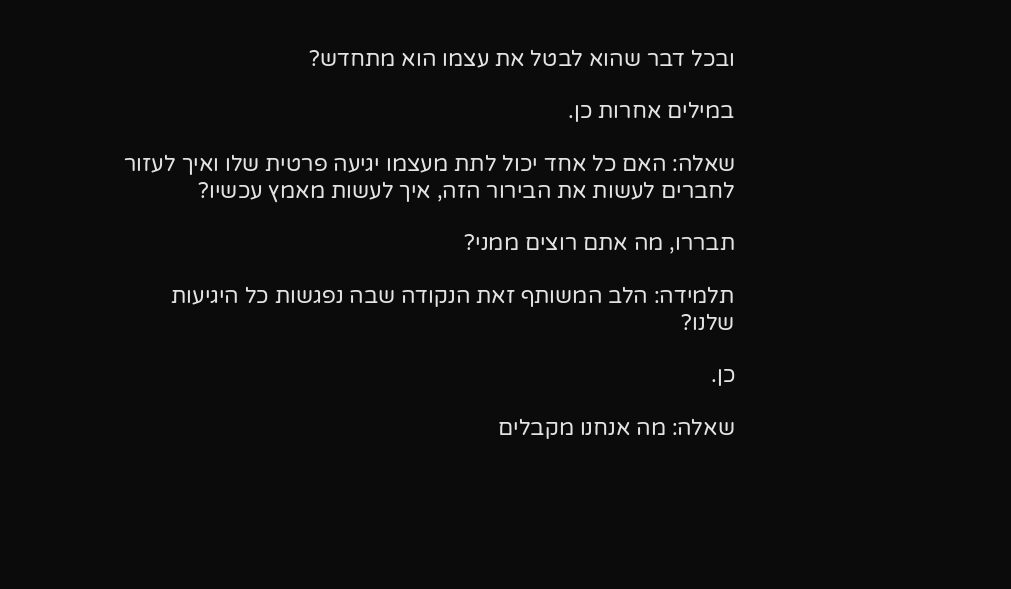ובכל דבר שהוא לבטל את עצמו הוא מתחדש?

במילים אחרות כן.

שאלה: האם כל אחד יכול לתת מעצמו יגיעה פרטית שלו ואיך לעזור לחברים לעשות את הבירור הזה, איך לעשות מאמץ עכשיו?

תבררו, מה אתם רוצים ממני?

תלמידה: הלב המשותף זאת הנקודה שבה נפגשות כל היגיעות שלנו?

כן.

שאלה: מה אנחנו מקבלים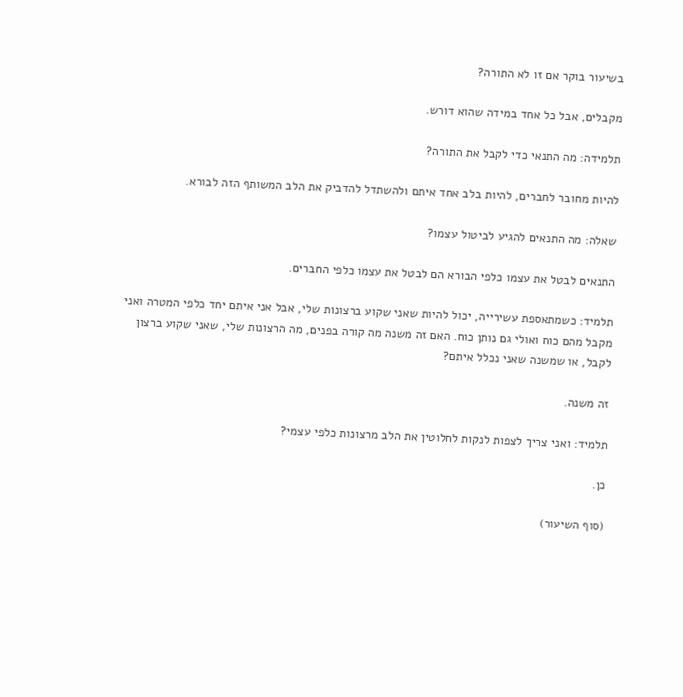בשיעור בוקר אם זו לא התורה?

מקבלים, אבל כל אחד במידה שהוא דורש.

תלמידה: מה התנאי כדי לקבל את התורה?

להיות מחובר לחברים, להיות בלב אחד איתם ולהשתדל להדביק את הלב המשותף הזה לבורא.

שאלה: מה התנאים להגיע לביטול עצמו?

התנאים לבטל את עצמו כלפי הבורא הם לבטל את עצמו כלפי החברים.

תלמיד: כשמתאספת עשירייה, יכול להיות שאני שקוע ברצונות שלי, אבל אני איתם יחד כלפי המטרה ואני מקבל מהם כוח ואולי גם נותן כוח. האם זה משנה מה קורה בפנים, מה הרצונות שלי, שאני שקוע ברצון לקבל, או שמשנה שאני נכלל איתם?

זה משנה.

תלמיד: ואני צריך לצפות לנקות לחלוטין את הלב מרצונות כלפי עצמי?

כן.

(סוף השיעור)